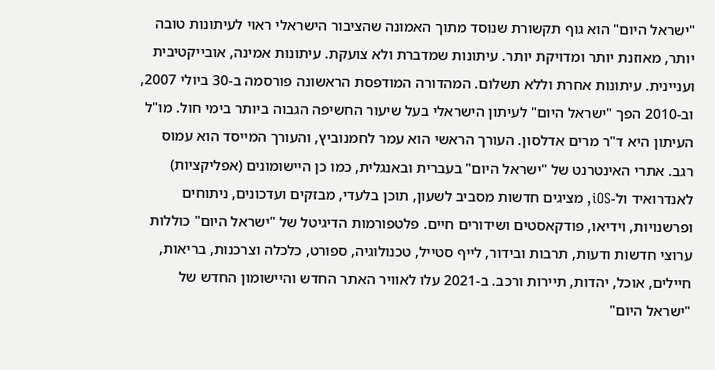"ישראל היום" הוא גוף תקשורת שנוסד מתוך האמונה שהציבור הישראלי ראוי לעיתונות טובה יותר, מאוזנת יותר ומדויקת יותר. עיתונות שמדברת ולא צועקת. עיתונות אמינה, אובייקטיבית ועניינית. עיתונות אחרת וללא תשלום. המהדורה המודפסת הראשונה פורסמה ב-30 ביולי 2007, וב-2010 הפך "ישראל היום" לעיתון הישראלי בעל שיעור החשיפה הגבוה ביותר בימי חול. מו"ל העיתון היא ד"ר מרים אדלסון. העורך הראשי הוא עמר לחמנוביץ, והעורך המייסד הוא עמוס רגב. אתרי האינטרנט של "ישראל היום" בעברית ובאנגלית, כמו כן היישומונים (אפליקציות) לאנדרואיד ול-iOS, מציגים חדשות מסביב לשעון, תוכן בלעדי, מבזקים ועדכונים, ניתוחים ופרשנויות, וידיאו, פודקאסטים ושידורים חיים. פלטפורמות הדיגיטל של "ישראל היום" כוללות ערוצי חדשות ודעות, תרבות ובידור, לייף סטייל, טכנולוגיה, ספורט, כלכלה וצרכנות, בריאות, חיילים, אוכל, יהדות, תיירות ורכב. ב-2021 עלו לאוויר האתר החדש והיישומון החדש של "ישראל היום"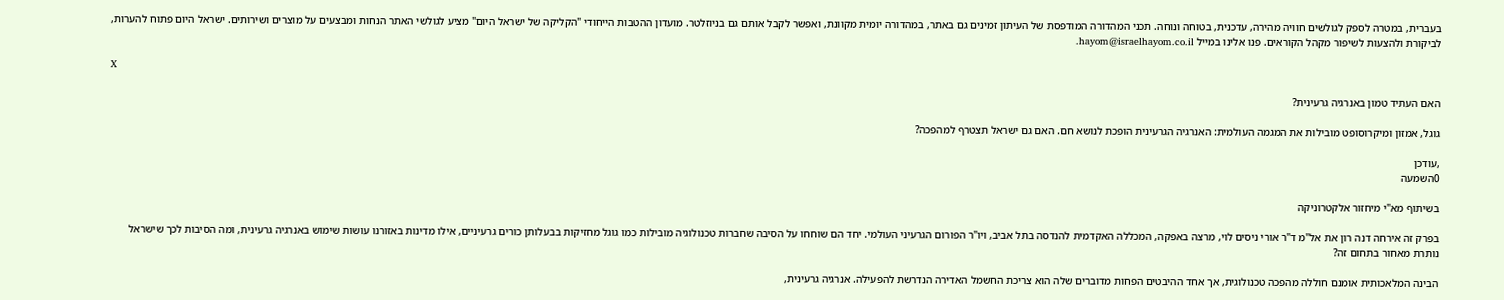בעברית, במטרה לספק לגולשים חוויה מהירה, עדכנית, בטוחה ונוחה. תכני המהדורה המודפסת של העיתון זמינים גם באתר, במהדורה יומית מקוונת, ואפשר לקבל אותם גם בניוזלטר. מועדון ההטבות הייחודי "הקליקה של ישראל היום" מציע לגולשי האתר הנחות ומבצעים על מוצרים ושירותים. ישראל היום פתוח להערות, לביקורת ולהצעות לשיפור מקהל הקוראים. פנו אלינו במייל hayom@israelhayom.co.il.

X

האם העתיד טמון באנרגיה גרעינית?

גוגל, אמזון ומיקרוסופט מובילות את המגמה העולמית: האנרגיה הגרעינית הופכת לנושא חם. האם גם ישראל תצטרף למהפכה?

,עודכן
0השמעה

בשיתוף מא"י מיחזור אלקטרוניקה

בפרק זה אירחה דנה רון את אל"מ ד"ר אורי ניסים לוי, מרצה באפקה, המכללה האקדמית להנדסה בתל אביב, ויו"ר הפורום הגרעיני העולמי. יחד הם שוחחו על הסיבה שחברות טכנולוגיה מובילות כמו גוגל מחזיקות בבעלותן כורים גרעיניים, אילו מדינות באזורנו עושות שימוש באנרגיה גרעינית, ומה הסיבות לכך שישראל נותרת מאחור בתחום זה?

הבינה המלאכותית אומנם חוללה מהפכה טכנולוגית, אך אחד ההיבטים הפחות מדוברים שלה הוא צריכת החשמל האדירה הנדרשת להפעילה. אנרגיה גרעינית,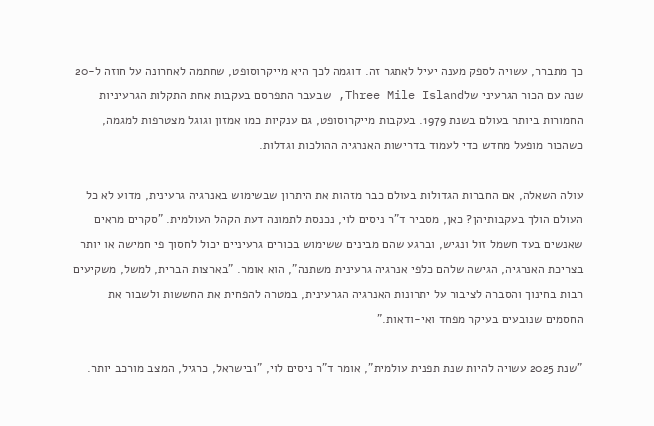כך מתברר, עשויה לספק מענה יעיל לאתגר זה. דוגמה לכך היא מייקרוסופט, שחתמה לאחרונה על חוזה ל-20 שנה עם הכור הגרעיני שלThree Mile Island, שבעבר התפרסם בעקבות אחת התקלות הגרעיניות החמורות ביותר בעולם בשנת 1979. בעקבות מייקרוסופט, גם ענקיות כמו אמזון וגוגל מצטרפות למגמה, כשהכור מופעל מחדש כדי לעמוד בדרישות האנרגיה ההולכות וגדלות.

עולה השאלה, אם החברות הגדולות בעולם כבר מזהות את היתרון שבשימוש באנרגיה גרעינית, מדוע לא כל העולם הולך בעקבותיהן? כאן, מסביר ד"ר ניסים לוי, נכנסת לתמונה דעת הקהל העולמית. "סקרים מראים שאנשים בעד חשמל זול ונגיש, וברגע שהם מבינים ששימוש בכורים גרעיניים יכול לחסוך פי חמישה או יותר בצריכת האנרגיה, הגישה שלהם כלפי אנרגיה גרעינית משתנה", הוא אומר. "בארצות הברית, למשל, משקיעים רבות בחינוך והסברה לציבור על יתרונות האנרגיה הגרעינית, במטרה להפחית את החששות ולשבור את החסמים שנובעים בעיקר מפחד ואי-ודאות.”

"שנת 2025 עשויה להיות שנת תפנית עולמית", אומר ד"ר ניסים לוי, "ובישראל, כרגיל, המצב מורכב יותר.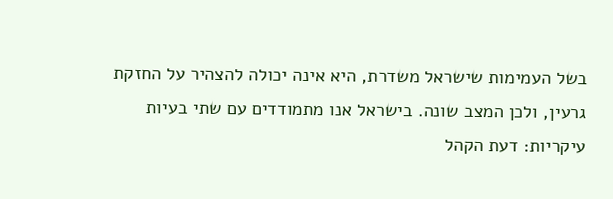בשל העמימות שישראל משדרת, היא אינה יכולה להצהיר על החזקת גרעין, ולכן המצב שונה. בישראל אנו מתמודדים עם שתי בעיות עיקריות: דעת הקהל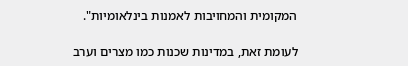המקומית והמחויבות לאמנות בינלאומיות".

לעומת זאת, במדינות שכנות כמו מצרים וערב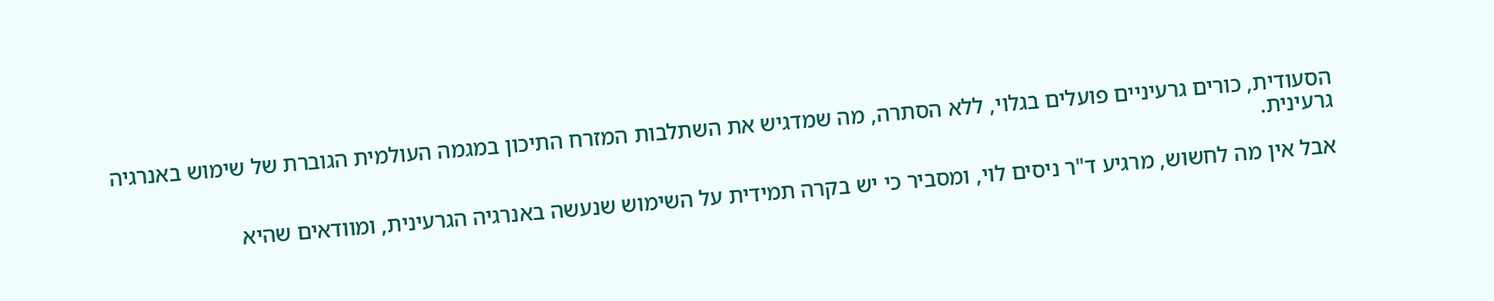הסעודית, כורים גרעיניים פועלים בגלוי, ללא הסתרה, מה שמדגיש את השתלבות המזרח התיכון במגמה העולמית הגוברת של שימוש באנרגיה גרעינית.

אבל אין מה לחשוש, מרגיע ד"ר ניסים לוי, ומסביר כי יש בקרה תמידית על השימוש שנעשה באנרגיה הגרעינית, ומוודאים שהיא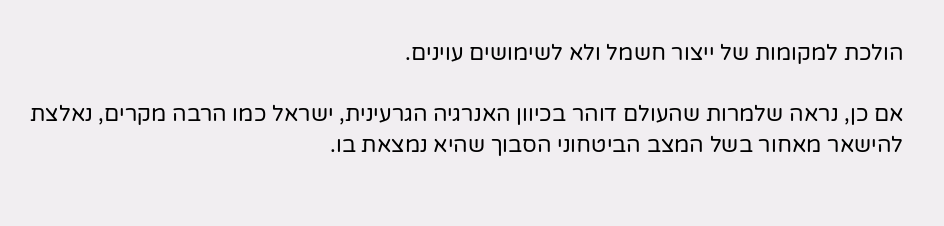הולכת למקומות של ייצור חשמל ולא לשימושים עוינים.

אם כן, נראה שלמרות שהעולם דוהר בכיוון האנרגיה הגרעינית, ישראל כמו הרבה מקרים, נאלצת להישאר מאחור בשל המצב הביטחוני הסבוך שהיא נמצאת בו.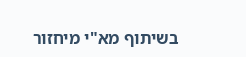בשיתוף מא"י מיחזור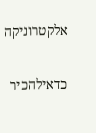אלקטרוניקה

כדאילהכיר